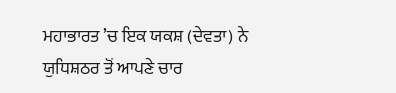ਮਹਾਭਾਰਤ ’ਚ ਇਕ ਯਕਸ਼ (ਦੇਵਤਾ) ਨੇ ਯੁਧਿਸ਼ਠਰ ਤੋਂ ਆਪਣੇ ਚਾਰ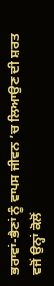ਭਰਾਵਾਂ-ਭੈਣਾਂ ਨੂੰ ਵਾਪਸ ਜੀਵਨ ’ਚ ਲਿਆਉਣ ਦੀ ਸ਼ਰਤ ਵਜੋਂ ਉਨ੍ਹਾਂ ਕੋਲੋਂ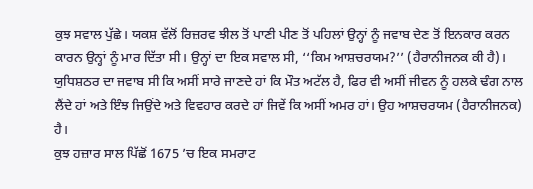ਕੁਝ ਸਵਾਲ ਪੁੱਛੇ। ਯਕਸ਼ ਵੱਲੋਂ ਰਿਜ਼ਰਵ ਝੀਲ ਤੋਂ ਪਾਣੀ ਪੀਣ ਤੋਂ ਪਹਿਲਾਂ ਉਨ੍ਹਾਂ ਨੂੰ ਜਵਾਬ ਦੇਣ ਤੋਂ ਇਨਕਾਰ ਕਰਨ ਕਾਰਨ ਉਨ੍ਹਾਂ ਨੂੰ ਮਾਰ ਦਿੱਤਾ ਸੀ। ਉਨ੍ਹਾਂ ਦਾ ਇਕ ਸਵਾਲ ਸੀ, ‘‘ਕਿਮ ਆਸ਼ਚਰਯਮ?’’ (ਹੈਰਾਨੀਜਨਕ ਕੀ ਹੈ)। ਯੁਧਿਸ਼ਠਰ ਦਾ ਜਵਾਬ ਸੀ ਕਿ ਅਸੀਂ ਸਾਰੇ ਜਾਣਦੇ ਹਾਂ ਕਿ ਮੌਤ ਅਟੱਲ ਹੈ, ਫਿਰ ਵੀ ਅਸੀਂ ਜੀਵਨ ਨੂੰ ਹਲਕੇ ਢੰਗ ਨਾਲ ਲੈਂਦੇ ਹਾਂ ਅਤੇ ਇੰਝ ਜਿਉਂਦੇ ਅਤੇ ਵਿਵਹਾਰ ਕਰਦੇ ਹਾਂ ਜਿਵੇਂ ਕਿ ਅਸੀਂ ਅਮਰ ਹਾਂ। ਉਹ ਆਸ਼ਚਰਯਮ (ਹੈਰਾਨੀਜਨਕ) ਹੈ।
ਕੁਝ ਹਜ਼ਾਰ ਸਾਲ ਪਿੱਛੋਂ 1675 ’ਚ ਇਕ ਸਮਰਾਟ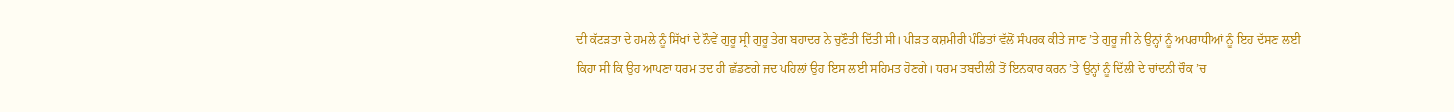ਦੀ ਕੱਟੜਤਾ ਦੇ ਹਮਲੇ ਨੂੰ ਸਿੱਖਾਂ ਦੇ ਨੌਵੇਂ ਗੁਰੂ ਸ੍ਰੀ ਗੁਰੂ ਤੇਗ ਬਹਾਦਰ ਨੇ ਚੁਣੌਤੀ ਦਿੱਤੀ ਸੀ। ਪੀੜਤ ਕਸ਼ਮੀਰੀ ਪੰਡਿਤਾਂ ਵੱਲੋਂ ਸੰਪਰਕ ਕੀਤੇ ਜਾਣ ’ਤੇ ਗੁਰੂ ਜੀ ਨੇ ਉਨ੍ਹਾਂ ਨੂੰ ਅਪਰਾਧੀਆਂ ਨੂੰ ਇਹ ਦੱਸਣ ਲਈ ਕਿਹਾ ਸੀ ਕਿ ਉਹ ਆਪਣਾ ਧਰਮ ਤਦ ਹੀ ਛੱਡਣਗੇ ਜਦ ਪਹਿਲਾਂ ਉਹ ਇਸ ਲਈ ਸਹਿਮਤ ਹੋਣਗੇ। ਧਰਮ ਤਬਦੀਲੀ ਤੋਂ ਇਨਕਾਰ ਕਰਨ ’ਤੇ ਉਨ੍ਹਾਂ ਨੂੰ ਦਿੱਲੀ ਦੇ ਚਾਂਦਨੀ ਚੌਕ ’ਚ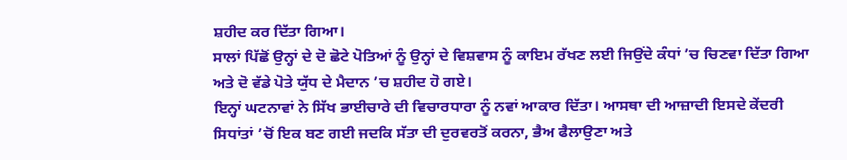ਸ਼ਹੀਦ ਕਰ ਦਿੱਤਾ ਗਿਆ।
ਸਾਲਾਂ ਪਿੱਛੋਂ ਉਨ੍ਹਾਂ ਦੇ ਦੋ ਛੋਟੇ ਪੋਤਿਆਂ ਨੂੰ ਉਨ੍ਹਾਂ ਦੇ ਵਿਸ਼ਵਾਸ ਨੂੰ ਕਾਇਮ ਰੱਖਣ ਲਈ ਜਿਉਂਦੇ ਕੰਧਾਂ ’ਚ ਚਿਣਵਾ ਦਿੱਤਾ ਗਿਆ ਅਤੇ ਦੋ ਵੱਡੇ ਪੋਤੇ ਯੁੱਧ ਦੇ ਮੈਦਾਨ ’ਚ ਸ਼ਹੀਦ ਹੋ ਗਏ।
ਇਨ੍ਹਾਂ ਘਟਨਾਵਾਂ ਨੇ ਸਿੱਖ ਭਾਈਚਾਰੇ ਦੀ ਵਿਚਾਰਧਾਰਾ ਨੂੰ ਨਵਾਂ ਆਕਾਰ ਦਿੱਤਾ। ਆਸਥਾ ਦੀ ਆਜ਼ਾਦੀ ਇਸਦੇ ਕੇਂਦਰੀ ਸਿਧਾਂਤਾਂ ’ਚੋਂ ਇਕ ਬਣ ਗਈ ਜਦਕਿ ਸੱਤਾ ਦੀ ਦੁਰਵਰਤੋਂ ਕਰਨਾ, ਭੈਅ ਫੈਲਾਉਣਾ ਅਤੇ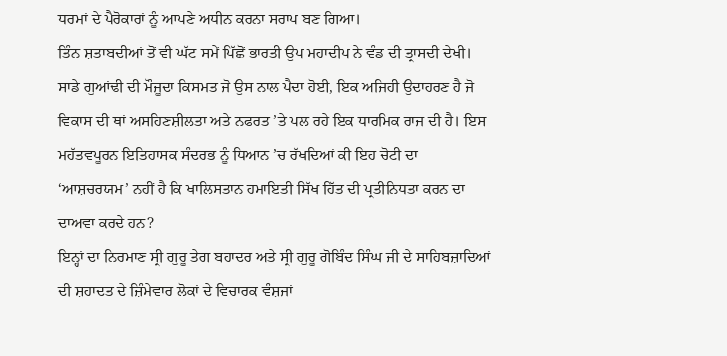ਧਰਮਾਂ ਦੇ ਪੈਰੋਕਾਰਾਂ ਨੂੰ ਆਪਣੇ ਅਧੀਨ ਕਰਨਾ ਸਰਾਪ ਬਣ ਗਿਆ।
ਤਿੰਨ ਸ਼ਤਾਬਦੀਆਂ ਤੋਂ ਵੀ ਘੱਟ ਸਮੇਂ ਪਿੱਛੋਂ ਭਾਰਤੀ ਉਪ ਮਹਾਦੀਪ ਨੇ ਵੰਡ ਦੀ ਤ੍ਰਾਸਦੀ ਦੇਖੀ। ਸਾਡੇ ਗੁਆਂਢੀ ਦੀ ਮੌਜੂਦਾ ਕਿਸਮਤ ਜੋ ਉਸ ਨਾਲ ਪੈਦਾ ਹੋਈ, ਇਕ ਅਜਿਹੀ ਉਦਾਹਰਣ ਹੈ ਜੋ ਵਿਕਾਸ ਦੀ ਥਾਂ ਅਸਹਿਣਸ਼ੀਲਤਾ ਅਤੇ ਨਫਰਤ ’ਤੇ ਪਲ ਰਹੇ ਇਕ ਧਾਰਮਿਕ ਰਾਜ ਦੀ ਹੈ। ਇਸ ਮਹੱਤਵਪੂਰਨ ਇਤਿਹਾਸਕ ਸੰਦਰਭ ਨੂੰ ਧਿਆਨ ’ਚ ਰੱਖਦਿਆਂ ਕੀ ਇਹ ਚੋਟੀ ਦਾ ‘ਆਸ਼ਚਰਯਮ’ ਨਹੀਂ ਹੈ ਕਿ ਖਾਲਿਸਤਾਨ ਹਮਾਇਤੀ ਸਿੱਖ ਹਿੱਤ ਦੀ ਪ੍ਰਤੀਨਿਧਤਾ ਕਰਨ ਦਾ ਦਾਅਵਾ ਕਰਦੇ ਹਨ?
ਇਨ੍ਹਾਂ ਦਾ ਨਿਰਮਾਣ ਸ੍ਰੀ ਗੁਰੂ ਤੇਗ ਬਹਾਦਰ ਅਤੇ ਸ੍ਰੀ ਗੁਰੂ ਗੋਬਿੰਦ ਸਿੰਘ ਜੀ ਦੇ ਸਾਹਿਬਜ਼ਾਦਿਆਂ ਦੀ ਸ਼ਹਾਦਤ ਦੇ ਜ਼ਿੰਮੇਵਾਰ ਲੋਕਾਂ ਦੇ ਵਿਚਾਰਕ ਵੰਸ਼ਜਾਂ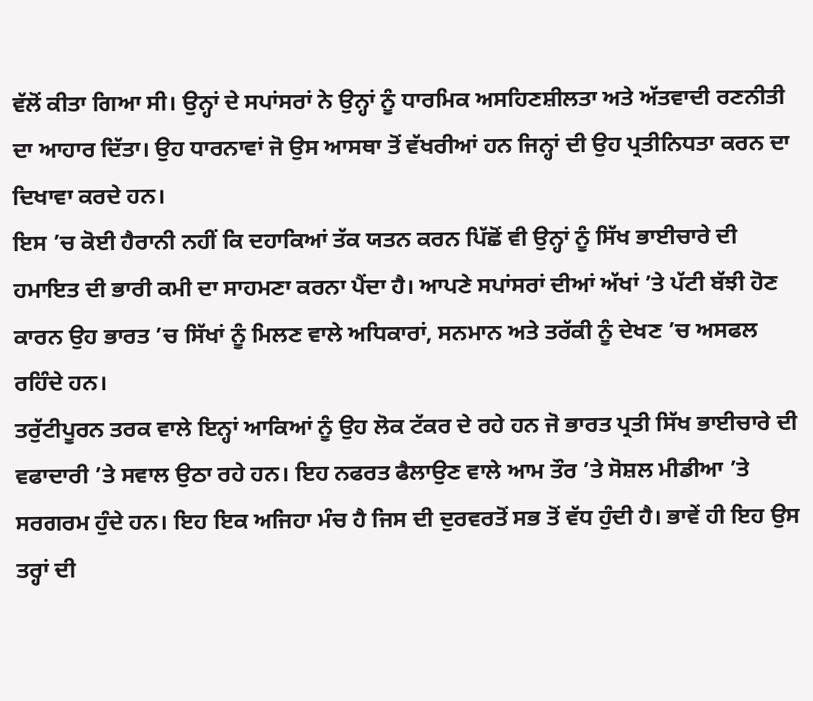ਵੱਲੋਂ ਕੀਤਾ ਗਿਆ ਸੀ। ਉਨ੍ਹਾਂ ਦੇ ਸਪਾਂਸਰਾਂ ਨੇ ਉਨ੍ਹਾਂ ਨੂੰ ਧਾਰਮਿਕ ਅਸਹਿਣਸ਼ੀਲਤਾ ਅਤੇ ਅੱਤਵਾਦੀ ਰਣਨੀਤੀ ਦਾ ਆਹਾਰ ਦਿੱਤਾ। ਉਹ ਧਾਰਨਾਵਾਂ ਜੋ ਉਸ ਆਸਥਾ ਤੋਂ ਵੱਖਰੀਆਂ ਹਨ ਜਿਨ੍ਹਾਂ ਦੀ ਉਹ ਪ੍ਰਤੀਨਿਧਤਾ ਕਰਨ ਦਾ ਦਿਖਾਵਾ ਕਰਦੇ ਹਨ।
ਇਸ ’ਚ ਕੋਈ ਹੈਰਾਨੀ ਨਹੀਂ ਕਿ ਦਹਾਕਿਆਂ ਤੱਕ ਯਤਨ ਕਰਨ ਪਿੱਛੋਂ ਵੀ ਉਨ੍ਹਾਂ ਨੂੰ ਸਿੱਖ ਭਾਈਚਾਰੇ ਦੀ ਹਮਾਇਤ ਦੀ ਭਾਰੀ ਕਮੀ ਦਾ ਸਾਹਮਣਾ ਕਰਨਾ ਪੈਂਦਾ ਹੈ। ਆਪਣੇ ਸਪਾਂਸਰਾਂ ਦੀਆਂ ਅੱਖਾਂ ’ਤੇ ਪੱਟੀ ਬੱਝੀ ਹੋਣ ਕਾਰਨ ਉਹ ਭਾਰਤ ’ਚ ਸਿੱਖਾਂ ਨੂੰ ਮਿਲਣ ਵਾਲੇ ਅਧਿਕਾਰਾਂ, ਸਨਮਾਨ ਅਤੇ ਤਰੱਕੀ ਨੂੰ ਦੇਖਣ ’ਚ ਅਸਫਲ ਰਹਿੰਦੇ ਹਨ।
ਤਰੁੱਟੀਪੂਰਨ ਤਰਕ ਵਾਲੇ ਇਨ੍ਹਾਂ ਆਕਿਆਂ ਨੂੰ ਉਹ ਲੋਕ ਟੱਕਰ ਦੇ ਰਹੇ ਹਨ ਜੋ ਭਾਰਤ ਪ੍ਰਤੀ ਸਿੱਖ ਭਾਈਚਾਰੇ ਦੀ ਵਫਾਦਾਰੀ ’ਤੇ ਸਵਾਲ ਉਠਾ ਰਹੇ ਹਨ। ਇਹ ਨਫਰਤ ਫੈਲਾਉਣ ਵਾਲੇ ਆਮ ਤੌਰ ’ਤੇ ਸੋਸ਼ਲ ਮੀਡੀਆ ’ਤੇ ਸਰਗਰਮ ਹੁੰਦੇ ਹਨ। ਇਹ ਇਕ ਅਜਿਹਾ ਮੰਚ ਹੈ ਜਿਸ ਦੀ ਦੁਰਵਰਤੋਂ ਸਭ ਤੋਂ ਵੱਧ ਹੁੰਦੀ ਹੈ। ਭਾਵੇਂ ਹੀ ਇਹ ਉਸ ਤਰ੍ਹਾਂ ਦੀ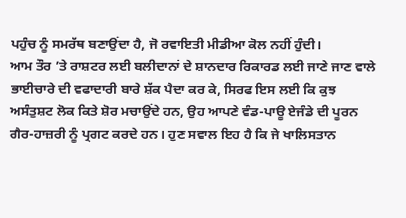ਪਹੁੰਚ ਨੂੰ ਸਮਰੱਥ ਬਣਾਉਂਦਾ ਹੈ, ਜੋ ਰਵਾਇਤੀ ਮੀਡੀਆ ਕੋਲ ਨਹੀਂ ਹੁੰਦੀ।
ਆਮ ਤੌਰ ’ਤੇ ਰਾਸ਼ਟਰ ਲਈ ਬਲੀਦਾਨਾਂ ਦੇ ਸ਼ਾਨਦਾਰ ਰਿਕਾਰਡ ਲਈ ਜਾਣੇ ਜਾਣ ਵਾਲੇ ਭਾਈਚਾਰੇ ਦੀ ਵਫਾਦਾਰੀ ਬਾਰੇ ਸ਼ੱਕ ਪੈਦਾ ਕਰ ਕੇ, ਸਿਰਫ ਇਸ ਲਈ ਕਿ ਕੁਝ ਅਸੰਤੁਸ਼ਟ ਲੋਕ ਕਿਤੇ ਸ਼ੋਰ ਮਚਾਉਂਦੇ ਹਨ, ਉਹ ਆਪਣੇ ਵੰਡ-ਪਾਊ ਏਜੰਡੇ ਦੀ ਪੂਰਨ ਗੈਰ-ਹਾਜ਼ਰੀ ਨੂੰ ਪ੍ਰਗਟ ਕਰਦੇ ਹਨ। ਹੁਣ ਸਵਾਲ ਇਹ ਹੈ ਕਿ ਜੇ ਖਾਲਿਸਤਾਨ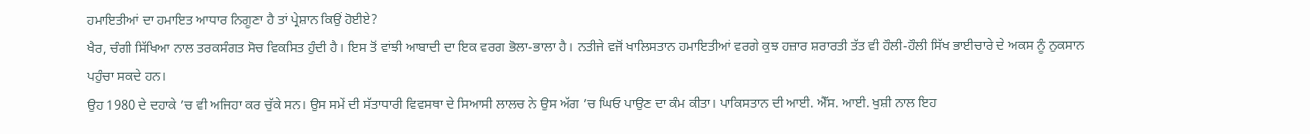ਹਮਾਇਤੀਆਂ ਦਾ ਹਮਾਇਤ ਆਧਾਰ ਨਿਗੂਣਾ ਹੈ ਤਾਂ ਪ੍ਰੇਸ਼ਾਨ ਕਿਉਂ ਹੋਈਏ?
ਖੈਰ, ਚੰਗੀ ਸਿੱਖਿਆ ਨਾਲ ਤਰਕਸੰਗਤ ਸੋਚ ਵਿਕਸਿਤ ਹੁੰਦੀ ਹੈ। ਇਸ ਤੋਂ ਵਾਂਝੀ ਆਬਾਦੀ ਦਾ ਇਕ ਵਰਗ ਭੋਲਾ-ਭਾਲਾ ਹੈ। ਨਤੀਜੇ ਵਜੋਂ ਖਾਲਿਸਤਾਨ ਹਮਾਇਤੀਆਂ ਵਰਗੇ ਕੁਝ ਹਜ਼ਾਰ ਸ਼ਰਾਰਤੀ ਤੱਤ ਵੀ ਹੌਲੀ-ਹੌਲੀ ਸਿੱਖ ਭਾਈਚਾਰੇ ਦੇ ਅਕਸ ਨੂੰ ਨੁਕਸਾਨ ਪਹੁੰਚਾ ਸਕਦੇ ਹਨ।
ਉਹ 1980 ਦੇ ਦਹਾਕੇ ’ਚ ਵੀ ਅਜਿਹਾ ਕਰ ਚੁੱਕੇ ਸਨ। ਉਸ ਸਮੇਂ ਦੀ ਸੱਤਾਧਾਰੀ ਵਿਵਸਥਾ ਦੇ ਸਿਆਸੀ ਲਾਲਚ ਨੇ ਉਸ ਅੱਗ ’ਚ ਘਿਓ ਪਾਉਣ ਦਾ ਕੰਮ ਕੀਤਾ। ਪਾਕਿਸਤਾਨ ਦੀ ਆਈ. ਐੱਸ. ਆਈ. ਖੁਸ਼ੀ ਨਾਲ ਇਹ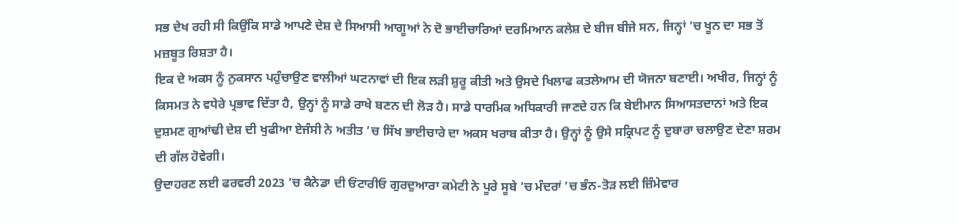ਸਭ ਦੇਖ ਰਹੀ ਸੀ ਕਿਉਂਕਿ ਸਾਡੇ ਆਪਣੇ ਦੇਸ਼ ਦੇ ਸਿਆਸੀ ਆਗੂਆਂ ਨੇ ਦੋ ਭਾਈਚਾਰਿਆਂ ਦਰਮਿਆਨ ਕਲੇਸ਼ ਦੇ ਬੀਜ ਬੀਜੇ ਸਨ, ਜਿਨ੍ਹਾਂ ’ਚ ਖੂਨ ਦਾ ਸਭ ਤੋਂ ਮਜ਼ਬੂਤ ਰਿਸ਼ਤਾ ਹੈ।
ਇਕ ਦੇ ਅਕਸ ਨੂੰ ਨੁਕਸਾਨ ਪਹੁੰਚਾਉਣ ਵਾਲੀਆਂ ਘਟਨਾਵਾਂ ਦੀ ਇਕ ਲੜੀ ਸ਼ੁਰੂ ਕੀਤੀ ਅਤੇ ਉਸਦੇ ਖਿਲਾਫ ਕਤਲੇਆਮ ਦੀ ਯੋਜਨਾ ਬਣਾਈ। ਅਖੀਰ, ਜਿਨ੍ਹਾਂ ਨੂੰ ਕਿਸਮਤ ਨੇ ਵਧੇਰੇ ਪ੍ਰਭਾਵ ਦਿੱਤਾ ਹੈ, ਉਨ੍ਹਾਂ ਨੂੰ ਸਾਡੇ ਰਾਖੇ ਬਣਨ ਦੀ ਲੋੜ ਹੈ। ਸਾਡੇ ਧਾਰਮਿਕ ਅਧਿਕਾਰੀ ਜਾਣਦੇ ਹਨ ਕਿ ਬੇਈਮਾਨ ਸਿਆਸਤਦਾਨਾਂ ਅਤੇ ਇਕ ਦੁਸ਼ਮਣ ਗੁਆਂਢੀ ਦੇਸ਼ ਦੀ ਖੁਫੀਆ ਏਜੰਸੀ ਨੇ ਅਤੀਤ ’ਚ ਸਿੱਖ ਭਾਈਚਾਰੇ ਦਾ ਅਕਸ ਖਰਾਬ ਕੀਤਾ ਹੈ। ਉਨ੍ਹਾਂ ਨੂੰ ਉਸੇ ਸਕ੍ਰਿਪਟ ਨੂੰ ਦੁਬਾਰਾ ਚਲਾਉਣ ਦੇਣਾ ਸ਼ਰਮ ਦੀ ਗੱਲ ਹੋਵੇਗੀ।
ਉਦਾਹਰਣ ਲਈ ਫਰਵਰੀ 2023 ’ਚ ਕੈਨੇਡਾ ਦੀ ਓਂਟਾਰੀਓ ਗੁਰਦੁਆਰਾ ਕਮੇਟੀ ਨੇ ਪੂਰੇ ਸੂਬੇ ’ਚ ਮੰਦਰਾਂ ’ਚ ਭੰਨ-ਤੋੜ ਲਈ ਜ਼ਿੰਮੇਵਾਰ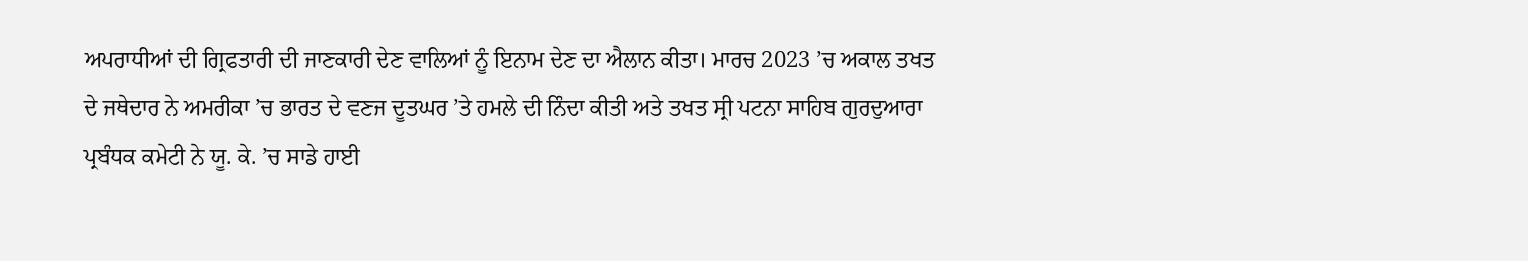ਅਪਰਾਧੀਆਂ ਦੀ ਗ੍ਰਿਫਤਾਰੀ ਦੀ ਜਾਣਕਾਰੀ ਦੇਣ ਵਾਲਿਆਂ ਨੂੰ ਇਨਾਮ ਦੇਣ ਦਾ ਐਲਾਨ ਕੀਤਾ। ਮਾਰਚ 2023 ’ਚ ਅਕਾਲ ਤਖਤ ਦੇ ਜਥੇਦਾਰ ਨੇ ਅਮਰੀਕਾ ’ਚ ਭਾਰਤ ਦੇ ਵਣਜ ਦੂਤਘਰ ’ਤੇ ਹਮਲੇ ਦੀ ਨਿੰਦਾ ਕੀਤੀ ਅਤੇ ਤਖਤ ਸ੍ਰੀ ਪਟਨਾ ਸਾਹਿਬ ਗੁਰਦੁਆਰਾ ਪ੍ਰਬੰਧਕ ਕਮੇਟੀ ਨੇ ਯੂ. ਕੇ. ’ਚ ਸਾਡੇ ਹਾਈ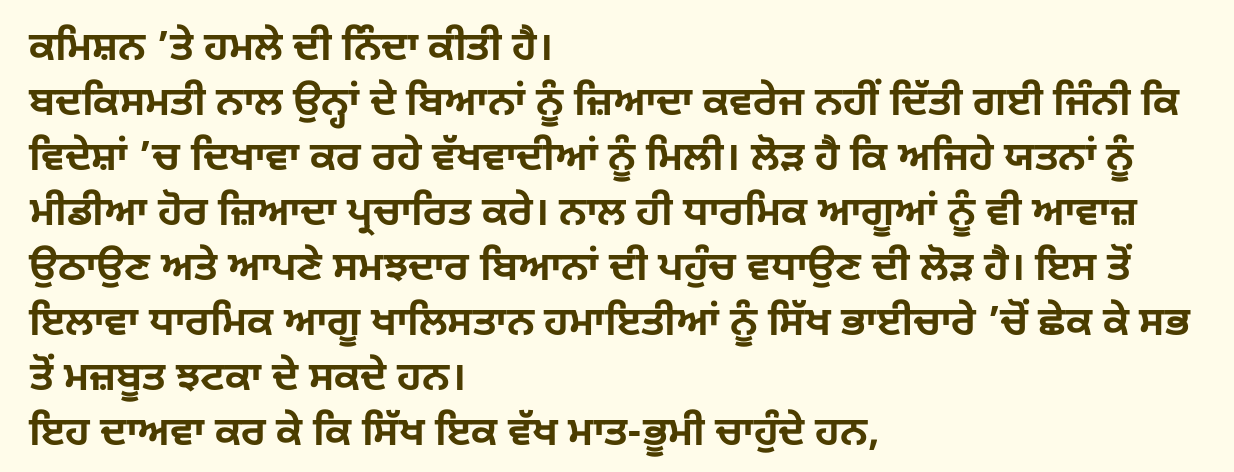ਕਮਿਸ਼ਨ ’ਤੇ ਹਮਲੇ ਦੀ ਨਿੰਦਾ ਕੀਤੀ ਹੈ।
ਬਦਕਿਸਮਤੀ ਨਾਲ ਉਨ੍ਹਾਂ ਦੇ ਬਿਆਨਾਂ ਨੂੰ ਜ਼ਿਆਦਾ ਕਵਰੇਜ ਨਹੀਂ ਦਿੱਤੀ ਗਈ ਜਿੰਨੀ ਕਿ ਵਿਦੇਸ਼ਾਂ ’ਚ ਦਿਖਾਵਾ ਕਰ ਰਹੇ ਵੱਖਵਾਦੀਆਂ ਨੂੰ ਮਿਲੀ। ਲੋੜ ਹੈ ਕਿ ਅਜਿਹੇ ਯਤਨਾਂ ਨੂੰ ਮੀਡੀਆ ਹੋਰ ਜ਼ਿਆਦਾ ਪ੍ਰਚਾਰਿਤ ਕਰੇ। ਨਾਲ ਹੀ ਧਾਰਮਿਕ ਆਗੂਆਂ ਨੂੰ ਵੀ ਆਵਾਜ਼ ਉਠਾਉਣ ਅਤੇ ਆਪਣੇ ਸਮਝਦਾਰ ਬਿਆਨਾਂ ਦੀ ਪਹੁੰਚ ਵਧਾਉਣ ਦੀ ਲੋੜ ਹੈ। ਇਸ ਤੋਂ ਇਲਾਵਾ ਧਾਰਮਿਕ ਆਗੂ ਖਾਲਿਸਤਾਨ ਹਮਾਇਤੀਆਂ ਨੂੰ ਸਿੱਖ ਭਾਈਚਾਰੇ ’ਚੋਂ ਛੇਕ ਕੇ ਸਭ ਤੋਂ ਮਜ਼ਬੂਤ ਝਟਕਾ ਦੇ ਸਕਦੇ ਹਨ।
ਇਹ ਦਾਅਵਾ ਕਰ ਕੇ ਕਿ ਸਿੱਖ ਇਕ ਵੱਖ ਮਾਤ-ਭੂਮੀ ਚਾਹੁੰਦੇ ਹਨ,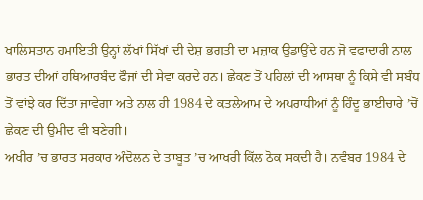ਖਾਲਿਸਤਾਨ ਹਮਾਇਤੀ ਉਨ੍ਹਾਂ ਲੱਖਾਂ ਸਿੱਖਾਂ ਦੀ ਦੇਸ਼ ਭਗਤੀ ਦਾ ਮਜ਼ਾਕ ਉਡਾਉਂਦੇ ਹਨ ਜੋ ਵਫਾਦਾਰੀ ਨਾਲ ਭਾਰਤ ਦੀਆਂ ਹਥਿਆਰਬੰਦ ਫੌਜਾਂ ਦੀ ਸੇਵਾ ਕਰਦੇ ਹਨ। ਛੇਕਣ ਤੋਂ ਪਹਿਲਾਂ ਦੀ ਆਸਥਾ ਨੂੰ ਕਿਸੇ ਵੀ ਸਬੰਧ ਤੋਂ ਵਾਂਝੇ ਕਰ ਦਿੱਤਾ ਜਾਵੇਗਾ ਅਤੇ ਨਾਲ ਹੀ 1984 ਦੇ ਕਤਲੇਆਮ ਦੇ ਅਪਰਾਧੀਆਂ ਨੂੰ ਹਿੰਦੂ ਭਾਈਚਾਰੇ ’ਚੋਂ ਛੇਕਣ ਦੀ ਉਮੀਦ ਵੀ ਬਣੇਗੀ।
ਅਖੀਰ ’ਚ ਭਾਰਤ ਸਰਕਾਰ ਅੰਦੋਲਨ ਦੇ ਤਾਬੂਤ ’ਚ ਆਖਰੀ ਕਿੱਲ ਠੋਕ ਸਕਦੀ ਹੈ। ਨਵੰਬਰ 1984 ਦੇ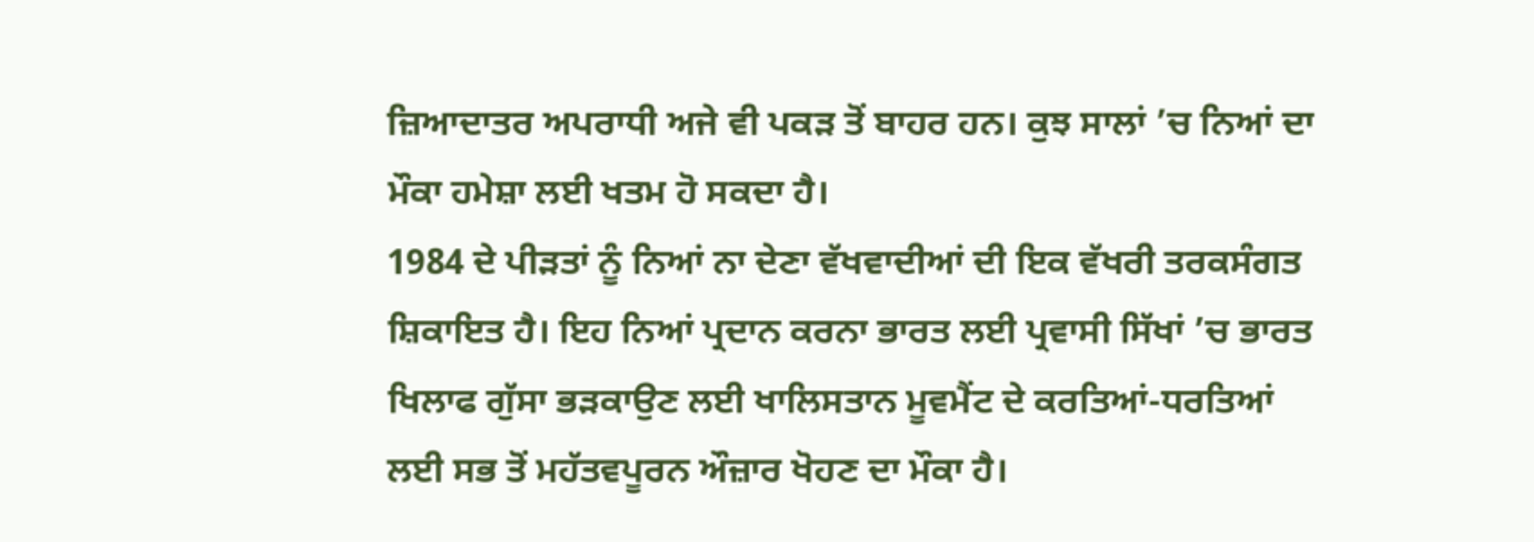ਜ਼ਿਆਦਾਤਰ ਅਪਰਾਧੀ ਅਜੇ ਵੀ ਪਕੜ ਤੋਂ ਬਾਹਰ ਹਨ। ਕੁਝ ਸਾਲਾਂ ’ਚ ਨਿਆਂ ਦਾ ਮੌਕਾ ਹਮੇਸ਼ਾ ਲਈ ਖਤਮ ਹੋ ਸਕਦਾ ਹੈ।
1984 ਦੇ ਪੀੜਤਾਂ ਨੂੰ ਨਿਆਂ ਨਾ ਦੇਣਾ ਵੱਖਵਾਦੀਆਂ ਦੀ ਇਕ ਵੱਖਰੀ ਤਰਕਸੰਗਤ ਸ਼ਿਕਾਇਤ ਹੈ। ਇਹ ਨਿਆਂ ਪ੍ਰਦਾਨ ਕਰਨਾ ਭਾਰਤ ਲਈ ਪ੍ਰਵਾਸੀ ਸਿੱਖਾਂ ’ਚ ਭਾਰਤ ਖਿਲਾਫ ਗੁੱਸਾ ਭੜਕਾਉਣ ਲਈ ਖਾਲਿਸਤਾਨ ਮੂਵਮੈਂਟ ਦੇ ਕਰਤਿਆਂ-ਧਰਤਿਆਂ ਲਈ ਸਭ ਤੋਂ ਮਹੱਤਵਪੂਰਨ ਔਜ਼ਾਰ ਖੋਹਣ ਦਾ ਮੌਕਾ ਹੈ।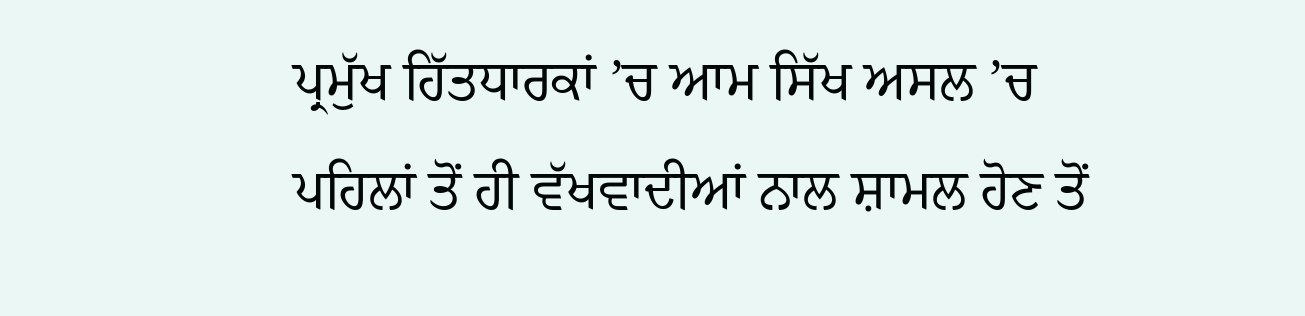ਪ੍ਰਮੁੱਖ ਹਿੱਤਧਾਰਕਾਂ ’ਚ ਆਮ ਸਿੱਖ ਅਸਲ ’ਚ ਪਹਿਲਾਂ ਤੋਂ ਹੀ ਵੱਖਵਾਦੀਆਂ ਨਾਲ ਸ਼ਾਮਲ ਹੋਣ ਤੋਂ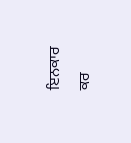ਇਨਕਾਰ ਕਰ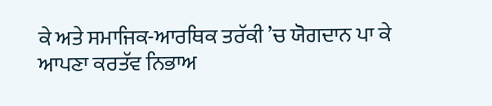ਕੇ ਅਤੇ ਸਮਾਜਿਕ-ਆਰਥਿਕ ਤਰੱਕੀ ’ਚ ਯੋਗਦਾਨ ਪਾ ਕੇ ਆਪਣਾ ਕਰਤੱਵ ਨਿਭਾਅ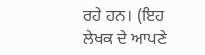ਰਹੇ ਹਨ। (ਇਹ ਲੇਖਕ ਦੇ ਆਪਣੇ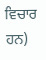ਵਿਚਾਰ ਹਨ)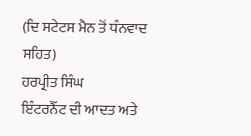(ਦਿ ਸਟੇਟਸ ਮੈਨ ਤੋਂ ਧੰਨਵਾਦ ਸਹਿਤ)
ਹਰਪ੍ਰੀਤ ਸਿੰਘ
ਇੰਟਰਨੈੱਟ ਦੀ ਆਦਤ ਅਤੇ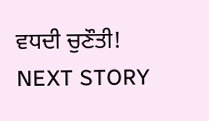ਵਧਦੀ ਚੁਣੌਤੀ!
NEXT STORY